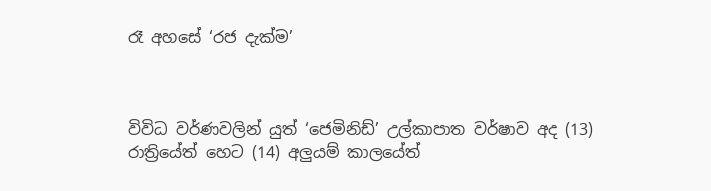රෑ අහසේ ‘රජ දැක්ම’



විවිධ වර්ණවලින් යුත් ‘ජෙමිනිඩ්’ උල්කාපාත වර්ෂාව අද (13) රාත්‍රියේත් හෙට (14) අලුයම් කාලයේත්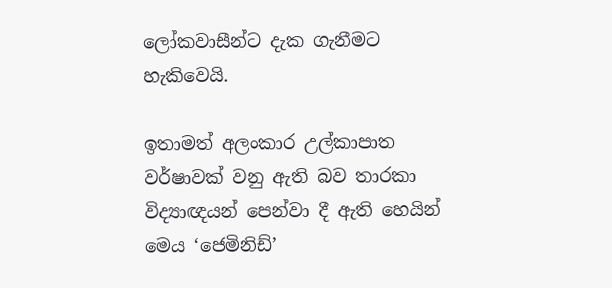ලෝකවාසීන්ට දැක ගැනීමට හැකිවෙයි.

ඉතාමත් අලංකාර උල්කාපාත වර්ෂාවක් වනු ඇති බව තාරකා විද්‍යාඥයන් පෙන්වා දී ඇති හෙයින් මෙය ‘ජෙමිනිඩ්’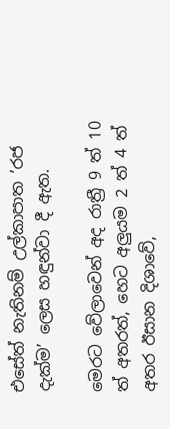එසේත් නැතිනම් උල්කාපාත ‘රජ දැක්ම’ ලෙස හඳුන්වා දී ඇත.

මෙරට වේලාවෙන් අද රාත්‍රී 9 ත් 10 ත් අතරත්, හෙට අලුයම 2 ත් 4 ත් අතර ඊසාන දිශාවේ,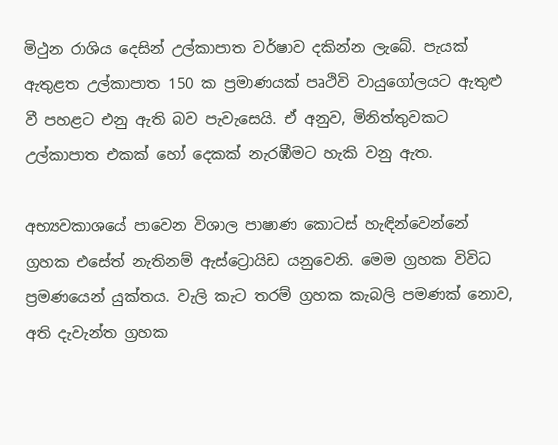මිථුන රාශිය දෙසින් උල්කාපාත වර්ෂාව දකින්න ලැබේ. පැයක් ඇතුළත උල්කාපාත 150 ක ප්‍රමාණයක් පෘථිවි වායුගෝලයට ඇතුළු වී පහළට එනු ඇති බව පැවැසෙයි. ඒ අනුව, මිනිත්තුවකට උල්කාපාත එකක් හෝ දෙකක් නැරඹීමට හැකි වනු ඇත.

අභ්‍යවකාශයේ පාවෙන විශාල පාෂාණ කොටස් හැඳින්වෙන්නේ ග්‍රහක එසේත් නැතිනම් ඇස්ට්‍රොයිඩ යනුවෙනි. මෙම ග්‍රහක විවිධ ප්‍රමණයෙන් යුක්තය. වැලි කැට තරම් ග්‍රහක කැබලි පමණක් නොව, අති දැවැන්ත ග්‍රහක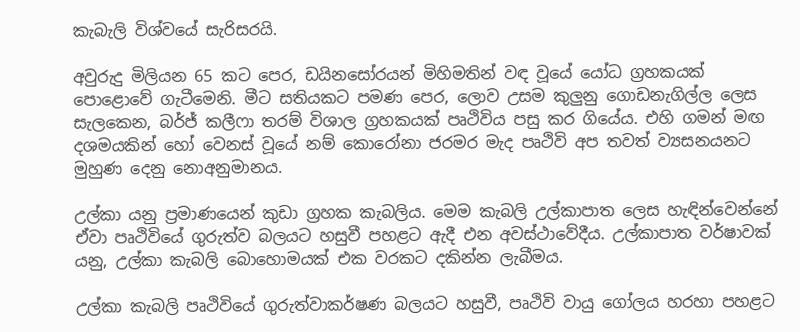කැබැලි විශ්වයේ සැරිසරයි.

අවුරුදු මිලියන 65 කට පෙර, ඩයිනසෝරයන් මිහිමතින් වඳ වූයේ යෝධ ග්‍රහකයක් පොළොවේ ගැටීමෙනි. මීට සතියකට පමණ පෙර, ලොව උසම කුලුනු ගොඩනැගිල්ල ලෙස සැලකෙන, බර්ජ් කලීෆා තරම් විශාල ග්‍රහකයක් පෘථිවිය පසු කර ගියේය. එහි ගමන් මඟ දශමයකින් හෝ වෙනස් වූයේ නම් කොරෝනා ජරමර මැද පෘථිවි අප තවත් ව්‍යසනයනට මුහුණ දෙනු නොඅනුමානය.

උල්කා යනු ප්‍රමාණයෙන් කුඩා ග්‍රහක කැබලිය. මෙම කැබලි උල්කාපාත ලෙස හැඳින්වෙන්නේ ඒවා පෘථිවියේ ගුරුත්ව බලයට හසුවී පහළට ඇදී එන අවස්ථාවේදීය. උල්කාපාත වර්ෂාවක් යනු, උල්කා කැබලි බොහොමයක් එක වරකට දකින්න ලැබීමය.

උල්කා කැබලි පෘථිවියේ ගුරුත්වාකර්ෂණ බලයට හසුවී, පෘථිවි වායු ගෝලය හරහා පහළට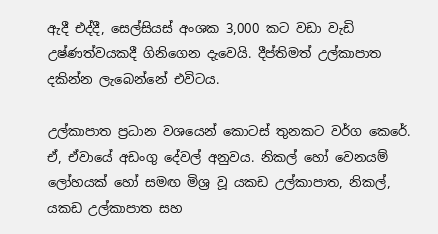ඇදී එද්දී, සෙල්සියස් අංශක 3,000 කට වඩා වැඩි උෂ්ණත්වයකදී ගිනිගෙන දැවෙයි. දීප්තිමත් උල්කාපාත දකින්න ලැබෙන්නේ එවිටය.

උල්කාපාත ප්‍රධාන වශයෙන් කොටස් තුනකට වර්ග කෙරේ. ඒ, ඒවායේ අඩංගු දේවල් අනුවය. නිකල් හෝ වෙනයම් ලෝහයක් හෝ සමඟ මිශ්‍ර වූ යකඩ උල්කාපාත, නිකල්, යකඩ උල්කාපාත සහ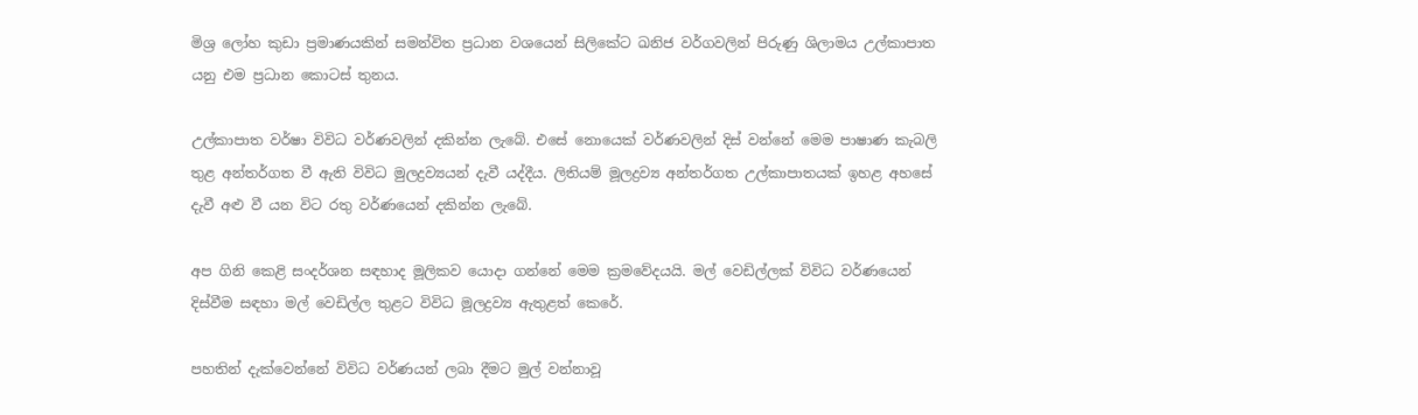මිශ්‍ර ලෝහ කුඩා ප්‍රමාණයකින් සමන්විත ප්‍රධාන වශයෙන් සිලිකේට ඛනිජ වර්ගවලින් පිරුණු ශිලාමය උල්කාපාත යනු එම ප්‍රධාන කොටස් තුනය.

උල්කාපාත වර්ෂා විවිධ වර්ණවලින් දකින්න ලැබේ. එසේ නොයෙක් වර්ණවලින් දිස් වන්නේ මෙම පාෂාණ කැබලි තුළ අන්තර්ගත වී ඇති විවිධ මුලද්‍රව්‍යයන් දැවී යද්දීය. ලිතියම් මූලද්‍රව්‍ය අන්තර්ගත උල්කාපාතයක් ඉහළ අහසේ දැවී අළු වී යන විට රතු වර්ණයෙන් දකින්න ලැබේ.

අප ගිනි කෙළි සංදර්ශන සඳහාද මූලිකව යොදා ගන්නේ මෙම ක්‍රමවේදයයි. මල් වෙඩිල්ලක් විවිධ වර්ණයෙන් දිස්වීම සඳහා මල් වෙඩිල්ල තුළට විවිධ මූලද්‍රව්‍ය ඇතුළත් කෙරේ.

පහතින් දැක්වෙන්නේ විවිධ වර්ණයන් ලබා දීමට මුල් වන්නාවූ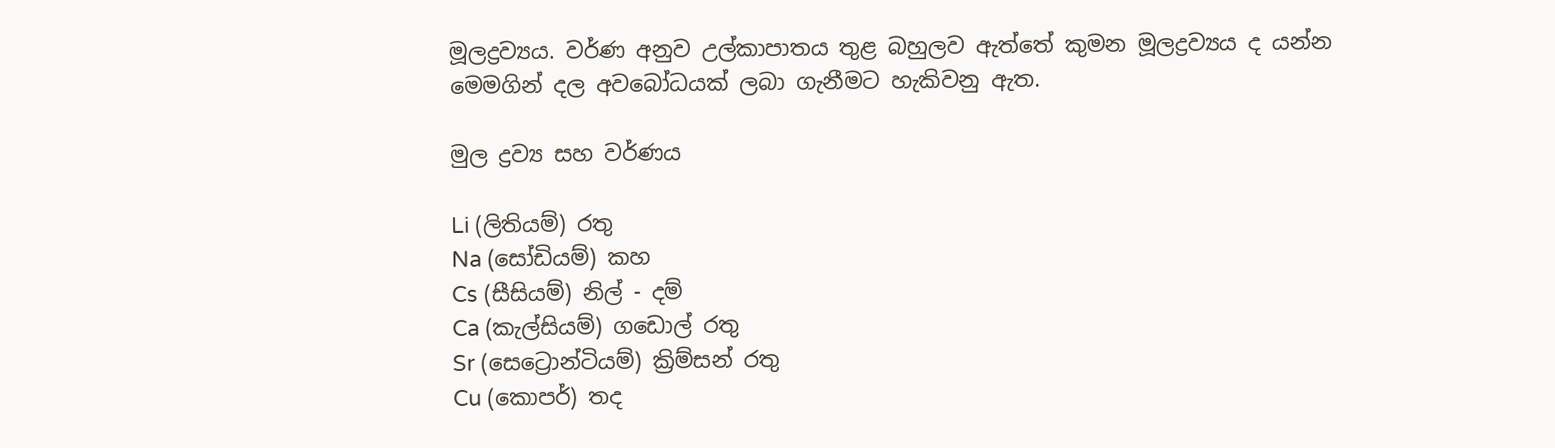මූලද්‍රව්‍යය. වර්ණ අනුව උල්කාපාතය තුළ බහුලව ඇත්තේ කුමන මූලද්‍රව්‍යය ද යන්න මෙමගින් දල අවබෝධයක් ලබා ගැනීමට හැකිවනු ඇත.

මුල ද්‍රව්‍ය සහ වර්ණය

Li (ලිතියම්) රතු
Na (සෝඩියම්) කහ
Cs (සීසියම්) නිල් - දම්
Ca (කැල්සියම්) ගඩොල් රතු
Sr (සෙට්‍රොන්ටියම්) ක්‍රිම්සන් රතු
Cu (කොපර්) තද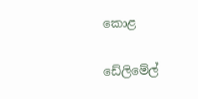කොළ

ඩේලිමේල්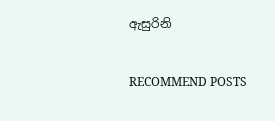ඇසුරිනි


RECOMMEND POSTS